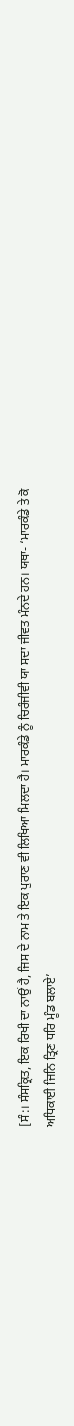[ਸੰ:। ਸੰਸਕ੍ਰਿਤ, ਇਕ ਰਿਖੀ ਦਾ ਨਾਉਂ ਹੈ, ਜਿਸ ਦੇ ਨਾਮ ਤੇ ਇਕ ਪੁਰਾਣ ਵੀ ਲਿਖਿਆ ਮਿਲਦਾ ਹੈ। ਮਾਰਕੰਡੇ ਨੂੰ ਚਿਰੰਜੀਵੀ ਯਾ ਸਦਾ ਜੀਵਤ ਮੰਨਦੇ ਹਨ। ਯਥਾ- ‘ਮਾਰਕੰਡੇ ਤੇ ਕੋ ਅਧਿਕਾਈ ਜਿਨਿ ਤ੍ਰਿਣ ਧਰਿ ਮੂੰਡ ਬਲਾਏ’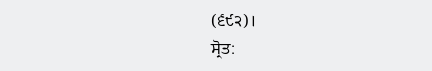(੬੯੨)।
ਸ੍ਰੋਤ: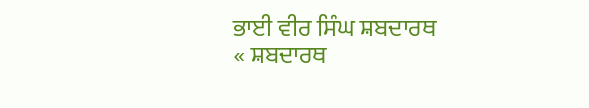ਭਾਈ ਵੀਰ ਸਿੰਘ ਸ਼ਬਦਾਰਥ
« ਸ਼ਬਦਾਰਥ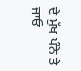ਦੇ ਮੁੱਖ ਪੰਨੇ ਤੇ ਜਾਓ